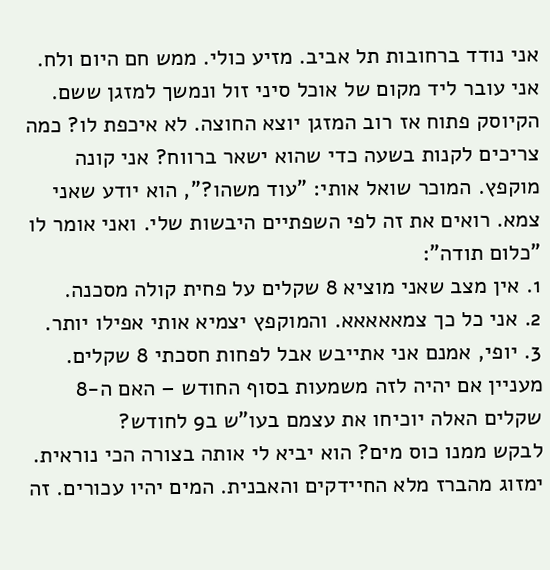אני נודד ברחובות תל אביב. מזיע כולי. ממש חם היום ולח. אני עובר ליד מקום של אוכל סיני זול ונמשך למזגן ששם. הקיוסק פתוח אז רוב המזגן יוצא החוצה. לא איכפת לו? כמה צריכים לקנות בשעה כדי שהוא ישאר ברווח? אני קונה מוקפץ. המוכר שואל אותי: "עוד משהו?", הוא יודע שאני צמא. רואים את זה לפי השפתיים היבשות שלי. ואני אומר לו "כלום תודה":
1. אין מצב שאני מוציא 8 שקלים על פחית קולה מסכנה.
2. אני כל כך צמאאאאא. והמוקפץ יצמיא אותי אפילו יותר.
3. יופי, אמנם אני אתייבש אבל לפחות חסכתי 8 שקלים. מעניין אם יהיה לזה משמעות בסוף החודש – האם ה-8 שקלים האלה יוכיחו את עצמם בעו"ש ב9 לחודש?
לבקש ממנו כוס מים? הוא יביא לי אותה בצורה הכי נוראית. ימזוג מהברז מלא החיידקים והאבנית. המים יהיו עכורים. זה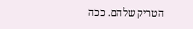הטריק שלהם. ככה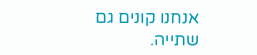אנחנו קונים גם שתייה.